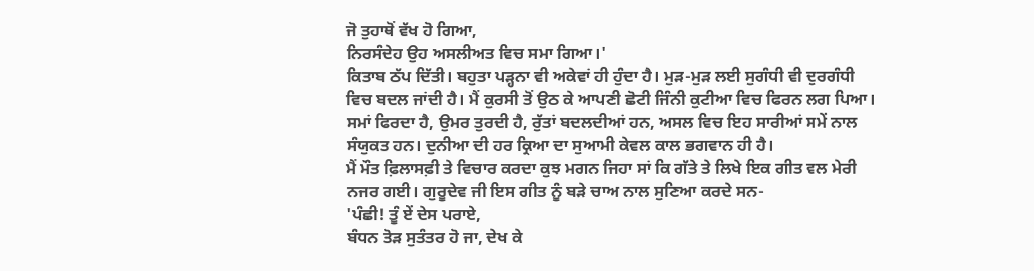ਜੋ ਤੁਹਾਥੋਂ ਵੱਖ ਹੋ ਗਿਆ,
ਨਿਰਸੰਦੇਹ ਉਹ ਅਸਲੀਅਤ ਵਿਚ ਸਮਾ ਗਿਆ।'
ਕਿਤਾਬ ਠੱਪ ਦਿੱਤੀ। ਬਹੁਤਾ ਪੜ੍ਹਨਾ ਵੀ ਅਕੇਵਾਂ ਹੀ ਹੁੰਦਾ ਹੈ। ਮੁੜ-ਮੁੜ ਲਈ ਸੁਗੰਧੀ ਵੀ ਦੁਰਗੰਧੀ ਵਿਚ ਬਦਲ ਜਾਂਦੀ ਹੈ। ਮੈਂ ਕੁਰਸੀ ਤੋਂ ਉਠ ਕੇ ਆਪਣੀ ਛੋਟੀ ਜਿੰਨੀ ਕੁਟੀਆ ਵਿਚ ਫਿਰਨ ਲਗ ਪਿਆ। ਸਮਾਂ ਫਿਰਦਾ ਹੈ, ਉਮਰ ਤੁਰਦੀ ਹੈ, ਰੁੱਤਾਂ ਬਦਲਦੀਆਂ ਹਨ, ਅਸਲ ਵਿਚ ਇਹ ਸਾਰੀਆਂ ਸਮੇਂ ਨਾਲ ਸੰਯੁਕਤ ਹਨ। ਦੁਨੀਆ ਦੀ ਹਰ ਕ੍ਰਿਆ ਦਾ ਸੁਆਮੀ ਕੇਵਲ ਕਾਲ ਭਗਵਾਨ ਹੀ ਹੈ।
ਮੈਂ ਮੌਤ ਫ਼ਿਲਾਸਫ਼ੀ ਤੇ ਵਿਚਾਰ ਕਰਦਾ ਕੁਝ ਮਗਨ ਜਿਹਾ ਸਾਂ ਕਿ ਗੱਤੇ ਤੇ ਲਿਖੇ ਇਕ ਗੀਤ ਵਲ ਮੇਰੀ ਨਜਰ ਗਈ। ਗੁਰੂਦੇਵ ਜੀ ਇਸ ਗੀਤ ਨੂੰ ਬੜੇ ਚਾਅ ਨਾਲ ਸੁਣਿਆ ਕਰਦੇ ਸਨ-
'ਪੰਛੀ! ਤੂੰ ਏਂ ਦੇਸ ਪਰਾਏ,
ਬੰਧਨ ਤੋੜ ਸੁਤੰਤਰ ਹੋ ਜਾ, ਦੇਖ ਕੇ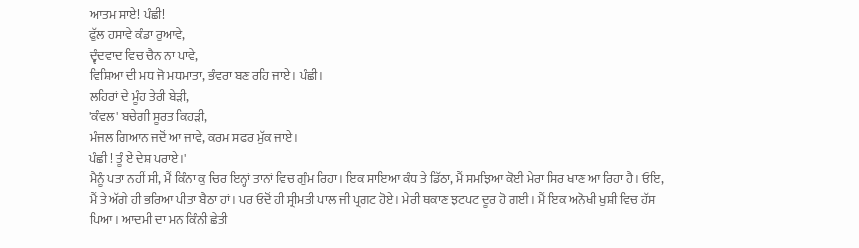ਆਤਮ ਸਾਏ! ਪੰਛੀ!
ਫੁੱਲ ਹਸਾਵੇ ਕੰਡਾ ਰੁਆਵੇ,
ਦ੍ਵੰਦਵਾਦ ਵਿਚ ਚੈਨ ਨਾ ਪਾਵੇ,
ਵਿਸ਼ਿਆ ਦੀ ਮਧ ਜੋ ਮਧਮਾਤਾ, ਭੰਵਰਾ ਬਣ ਰਹਿ ਜਾਏ। ਪੰਛੀ।
ਲਹਿਰਾਂ ਦੇ ਮੂੰਹ ਤੇਰੀ ਬੇੜੀ,
'ਕੰਵਲ' ਬਚੇਗੀ ਸੂਰਤ ਕਿਹੜੀ,
ਮੰਜਲ ਗਿਆਨ ਜਦੋਂ ਆ ਜਾਵੇ, ਕਰਮ ਸਫਰ ਮੁੱਕ ਜਾਏ।
ਪੰਛੀ ! ਤੂੰ ਏਂ ਦੇਸ਼ ਪਰਾਏ।'
ਮੈਨੂੰ ਪਤਾ ਨਹੀਂ ਸੀ, ਮੈਂ ਕਿੰਨਾ ਕੁ ਚਿਰ ਇਨ੍ਹਾਂ ਤਾਨਾਂ ਵਿਚ ਗੁੰਮ ਰਿਹਾ। ਇਕ ਸਾਇਆ ਕੰਧ ਤੇ ਡਿੱਠਾ, ਮੈਂ ਸਮਝਿਆ ਕੋਈ ਮੇਰਾ ਸਿਰ ਖਾਣ ਆ ਰਿਹਾ ਹੈ। ਓਇ, ਮੈਂ ਤੇ ਅੱਗੇ ਹੀ ਭਰਿਆ ਪੀਤਾ ਬੈਠਾ ਹਾਂ। ਪਰ ਓਦੋਂ ਹੀ ਸ੍ਰੀਮਤੀ ਪਾਲ ਜੀ ਪ੍ਰਗਟ ਹੋਏ। ਮੇਰੀ ਥਕਾਣ ਝਟਪਟ ਦੂਰ ਹੋ ਗਈ। ਮੈਂ ਇਕ ਅਨੋਖੀ ਖੁਸ਼ੀ ਵਿਚ ਹੱਸ ਪਿਆ। ਆਦਮੀ ਦਾ ਮਨ ਕਿੰਨੀ ਛੇਤੀ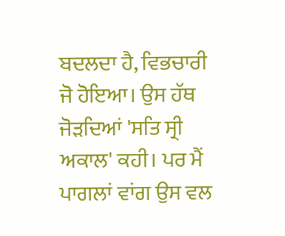ਬਦਲਦਾ ਹੈ, ਵਿਭਚਾਰੀ ਜੋ ਹੋਇਆ। ਉਸ ਹੱਥ ਜੋੜਦਿਆਂ 'ਸਤਿ ਸ੍ਰੀ ਅਕਾਲ' ਕਹੀ। ਪਰ ਮੈਂ ਪਾਗਲਾਂ ਵਾਂਗ ਉਸ ਵਲ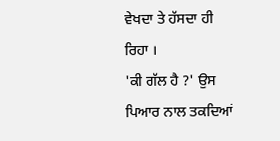ਵੇਖਦਾ ਤੇ ਹੱਸਦਾ ਹੀ ਰਿਹਾ ।
'ਕੀ ਗੱਲ ਹੈ ?' ਉਸ ਪਿਆਰ ਨਾਲ ਤਕਦਿਆਂ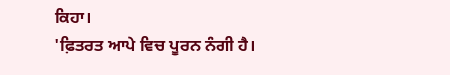ਕਿਹਾ।
'ਫ਼ਿਤਰਤ ਆਪੇ ਵਿਚ ਪੂਰਨ ਨੰਗੀ ਹੈ।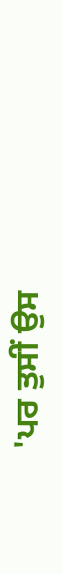'ਪਰ ਤੁਸੀਂ ਉਸ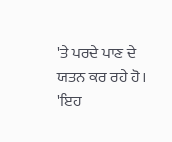'ਤੇ ਪਰਦੇ ਪਾਣ ਦੇ ਯਤਨ ਕਰ ਰਹੇ ਹੋ।
'ਇਹ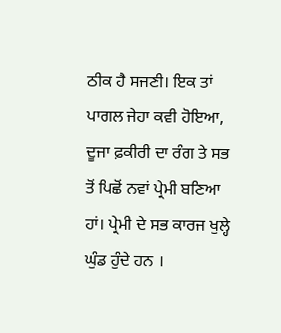ਠੀਕ ਹੈ ਸਜਣੀ। ਇਕ ਤਾਂ ਪਾਗਲ ਜੇਹਾ ਕਵੀ ਹੋਇਆ, ਦੂਜਾ ਫ਼ਕੀਰੀ ਦਾ ਰੰਗ ਤੇ ਸਭ ਤੋਂ ਪਿਛੋਂ ਨਵਾਂ ਪ੍ਰੇਮੀ ਬਣਿਆ ਹਾਂ। ਪ੍ਰੇਮੀ ਦੇ ਸਭ ਕਾਰਜ ਖੁਲ੍ਹੇ ਘੁੰਡ ਹੁੰਦੇ ਹਨ ।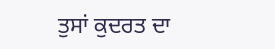ਤੁਸਾਂ ਕੁਦਰਤ ਦਾ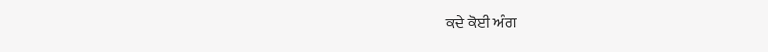ਕਦੇ ਕੋਈ ਅੰਗ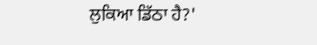ਲੁਕਿਆ ਡਿੱਠਾ ਹੈ?'